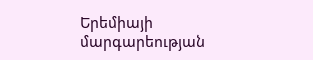Երեմիայի մարգարեության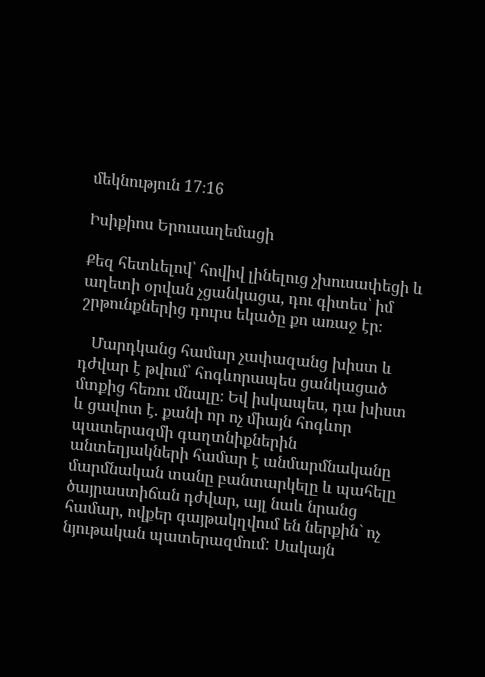մեկնություն 17։16

Իսիքիոս Երուսաղեմացի

Քեզ հետևելով՝ հովիվ լինելուց չխուսափեցի և աղետի օրվան չցանկացա, դու գիտես՝ իմ շրթունքներից դուրս եկածը քո առաջ էր։

   Մարդկանց համար չափազանց խիստ և դժվար է թվում՝ հոգևորապես ցանկացած մտքից հեռու մնալը։ Եվ իսկապես, դա խիստ և ցավոտ է. քանի որ ոչ միայն հոգևոր պատերազմի գաղտնիքներին անտեղյակների համար է անմարմնականը մարմնական տանը բանտարկելը և պահելը ծայրաստիճան դժվար, այլ նաև նրանց համար, ովքեր գայթակղվում են ներքին` ոչ նյութական պատերազմում: Սակայն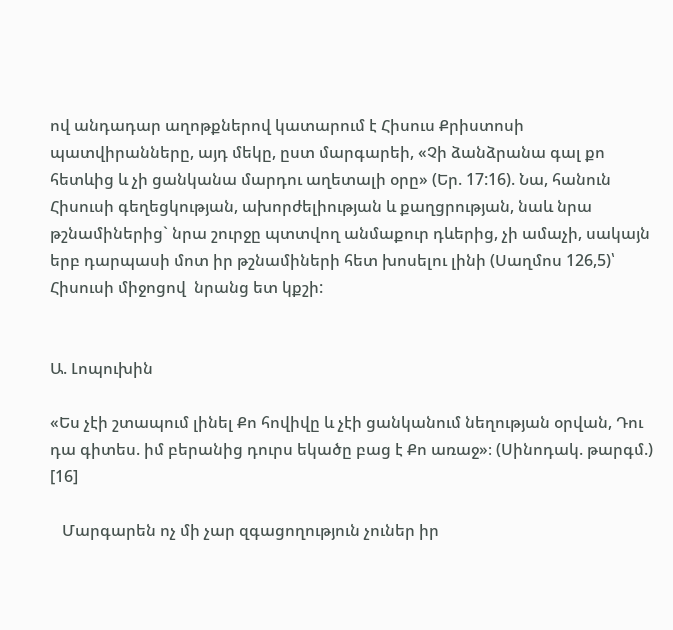ով անդադար աղոթքներով կատարում է Հիսուս Քրիստոսի պատվիրանները, այդ մեկը, ըստ մարգարեի, «Չի ձանձրանա գալ քո հետևից և չի ցանկանա մարդու աղետալի օրը» (Եր. 17:16). Նա, հանուն Հիսուսի գեղեցկության, ախորժելիության և քաղցրության, նաև նրա թշնամիներից` նրա շուրջը պտտվող անմաքուր դևերից, չի ամաչի, սակայն երբ դարպասի մոտ իր թշնամիների հետ խոսելու լինի (Սաղմոս 126,5)՝ Հիսուսի միջոցով  նրանց ետ կքշի:


Ա. Լոպուխին

«Ես չէի շտապում լինել Քո հովիվը և չէի ցանկանում նեղության օրվան, Դու դա գիտես. իմ բերանից դուրս եկածը բաց է Քո առաջ»։ (Սինոդակ. թարգմ.) [16]

   Մարգարեն ոչ մի չար զգացողություն չուներ իր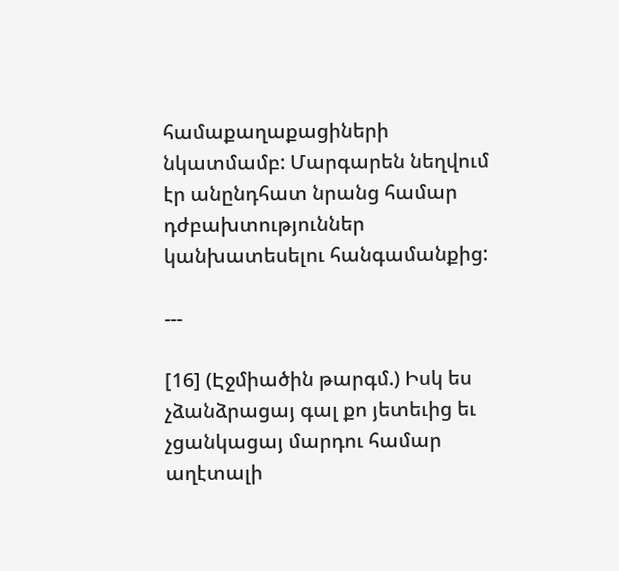համաքաղաքացիների նկատմամբ: Մարգարեն նեղվում էր անընդհատ նրանց համար դժբախտություններ կանխատեսելու հանգամանքից:

---

[16] (Էջմիածին թարգմ.) Իսկ ես չձանձրացայ գալ քո յետեւից եւ չցանկացայ մարդու համար աղէտալի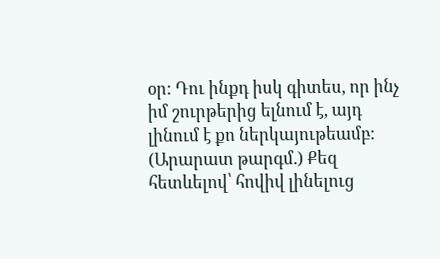օր: Դու ինքդ իսկ գիտես, որ ինչ իմ շուրթերից ելնում է, այդ լինում է քո ներկայութեամբ:
(Արարատ թարգմ.) Քեզ հետևելով՝ հովիվ լինելուց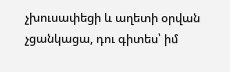չխուսափեցի և աղետի օրվան չցանկացա, դու գիտես՝ իմ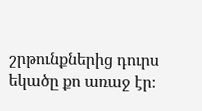շրթունքներից դուրս եկածը քո առաջ էր։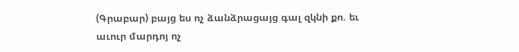(Գրաբար) բայց ես ոչ ձանձրացայց գալ զկնի քո. եւ աւուր մարդոյ ոչ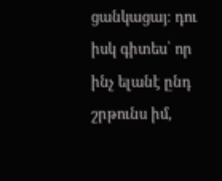ցանկացայ։ դու իսկ գիտես՝ որ ինչ ելանէ ընդ շրթունս իմ,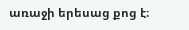առաջի երեսաց քոց է։